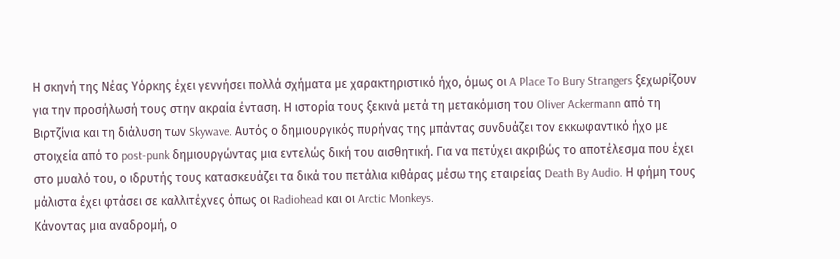Η σκηνή της Νέας Υόρκης έχει γεννήσει πολλά σχήματα με χαρακτηριστικό ήχο, όμως οι A Place To Bury Strangers ξεχωρίζουν για την προσήλωσή τους στην ακραία ένταση. Η ιστορία τους ξεκινά μετά τη μετακόμιση του Oliver Ackermann από τη Βιρτζίνια και τη διάλυση των Skywave. Αυτός ο δημιουργικός πυρήνας της μπάντας συνδυάζει τον εκκωφαντικό ήχο με στοιχεία από το post-punk δημιουργώντας μια εντελώς δική του αισθητική. Για να πετύχει ακριβώς το αποτέλεσμα που έχει στο μυαλό του, ο ιδρυτής τους κατασκευάζει τα δικά του πετάλια κιθάρας μέσω της εταιρείας Death By Audio. Η φήμη τους μάλιστα έχει φτάσει σε καλλιτέχνες όπως οι Radiohead και οι Arctic Monkeys.
Κάνοντας μια αναδρομή, ο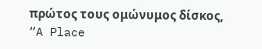πρώτος τους ομώνυμος δίσκος, “A Place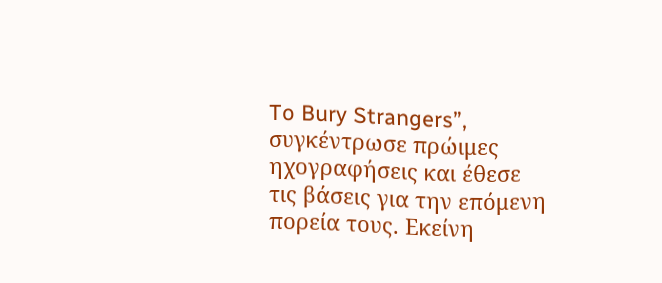To Bury Strangers”, συγκέντρωσε πρώιμες ηχογραφήσεις και έθεσε τις βάσεις για την επόμενη πορεία τους. Εκείνη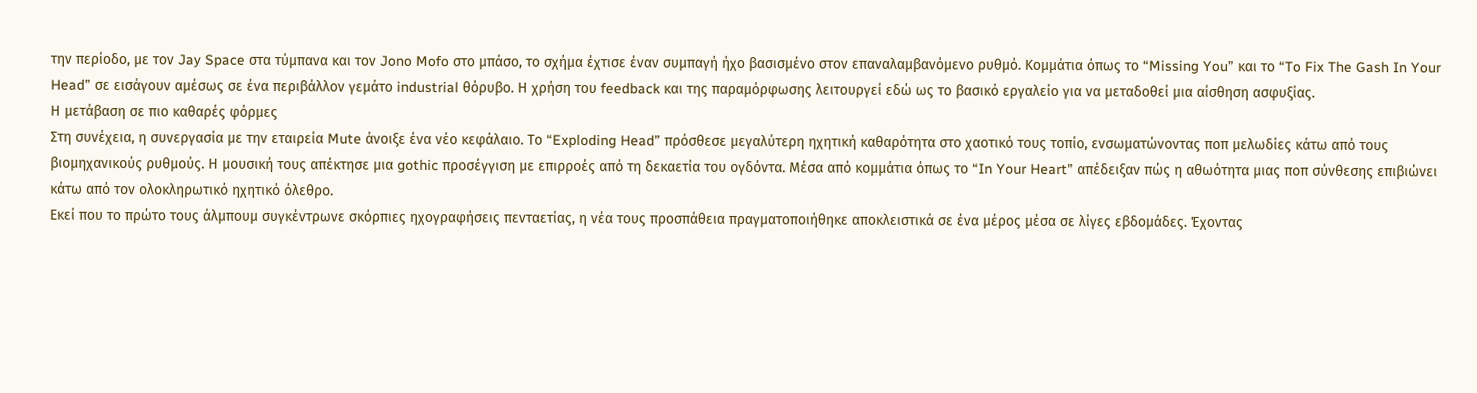την περίοδο, με τον Jay Space στα τύμπανα και τον Jono Mofo στο μπάσο, το σχήμα έχτισε έναν συμπαγή ήχο βασισμένο στον επαναλαμβανόμενο ρυθμό. Κομμάτια όπως το “Missing You” και το “To Fix The Gash In Your Head” σε εισάγουν αμέσως σε ένα περιβάλλον γεμάτο industrial θόρυβο. Η χρήση του feedback και της παραμόρφωσης λειτουργεί εδώ ως το βασικό εργαλείο για να μεταδοθεί μια αίσθηση ασφυξίας.
Η μετάβαση σε πιο καθαρές φόρμες
Στη συνέχεια, η συνεργασία με την εταιρεία Mute άνοιξε ένα νέο κεφάλαιο. Το “Exploding Head” πρόσθεσε μεγαλύτερη ηχητική καθαρότητα στο χαοτικό τους τοπίο, ενσωματώνοντας ποπ μελωδίες κάτω από τους βιομηχανικούς ρυθμούς. Η μουσική τους απέκτησε μια gothic προσέγγιση με επιρροές από τη δεκαετία του ογδόντα. Μέσα από κομμάτια όπως το “In Your Heart” απέδειξαν πώς η αθωότητα μιας ποπ σύνθεσης επιβιώνει κάτω από τον ολοκληρωτικό ηχητικό όλεθρο.
Εκεί που το πρώτο τους άλμπουμ συγκέντρωνε σκόρπιες ηχογραφήσεις πενταετίας, η νέα τους προσπάθεια πραγματοποιήθηκε αποκλειστικά σε ένα μέρος μέσα σε λίγες εβδομάδες. Έχοντας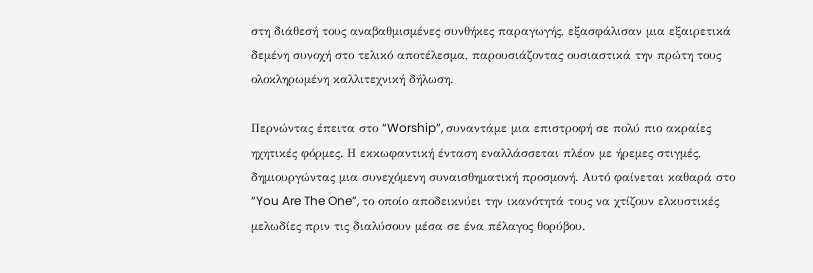στη διάθεσή τους αναβαθμισμένες συνθήκες παραγωγής, εξασφάλισαν μια εξαιρετικά δεμένη συνοχή στο τελικό αποτέλεσμα, παρουσιάζοντας ουσιαστικά την πρώτη τους ολοκληρωμένη καλλιτεχνική δήλωση.

Περνώντας έπειτα στο “Worship“, συναντάμε μια επιστροφή σε πολύ πιο ακραίες ηχητικές φόρμες. Η εκκωφαντική ένταση εναλλάσσεται πλέον με ήρεμες στιγμές, δημιουργώντας μια συνεχόμενη συναισθηματική προσμονή. Αυτό φαίνεται καθαρά στο “You Are The One”, το οποίο αποδεικνύει την ικανότητά τους να χτίζουν ελκυστικές μελωδίες πριν τις διαλύσουν μέσα σε ένα πέλαγος θορύβου.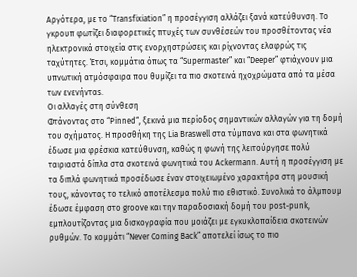Αργότερα, με το “Transfixiation” η προσέγγιση αλλάζει ξανά κατεύθυνση. Το γκρουπ φωτίζει διαφορετικές πτυχές των συνθέσεών του προσθέτοντας νέα ηλεκτρονικά στοιχεία στις ενορχηστρώσεις και ρίχνοντας ελαφρώς τις ταχύτητες. Έτσι, κομμάτια όπως τα “Supermaster” και “Deeper” φτιάχνουν μια υπνωτική ατμόσφαιρα που θυμίζει τα πιο σκοτεινά ηχοχρώματα από τα μέσα των ενενήνταs.
Οι αλλαγές στη σύνθεση
Φτάνοντας στο “Pinned“, ξεκινά μια περίοδος σημαντικών αλλαγών για τη δομή του σχήματος. Η προσθήκη της Lia Braswell στα τύμπανα και στα φωνητικά έδωσε μια φρέσκια κατεύθυνση, καθώς η φωνή της λειτούργησε πολύ ταιριαστά δίπλα στα σκοτεινά φωνητικά του Ackermann. Αυτή η προσέγγιση με τα διπλά φωνητικά προσέδωσε έναν στοιχειωμένο χαρακτήρα στη μουσική τους, κάνοντας το τελικό αποτέλεσμα πολύ πιο εθιστικό. Συνολικά το άλμπουμ έδωσε έμφαση στο groove και την παραδοσιακή δομή του post-punk, εμπλουτίζοντας μια δισκογραφία που μοιάζει με εγκυκλοπαίδεια σκοτεινών ρυθμών. Το κομμάτι “Never Coming Back” αποτελεί ίσως το πιο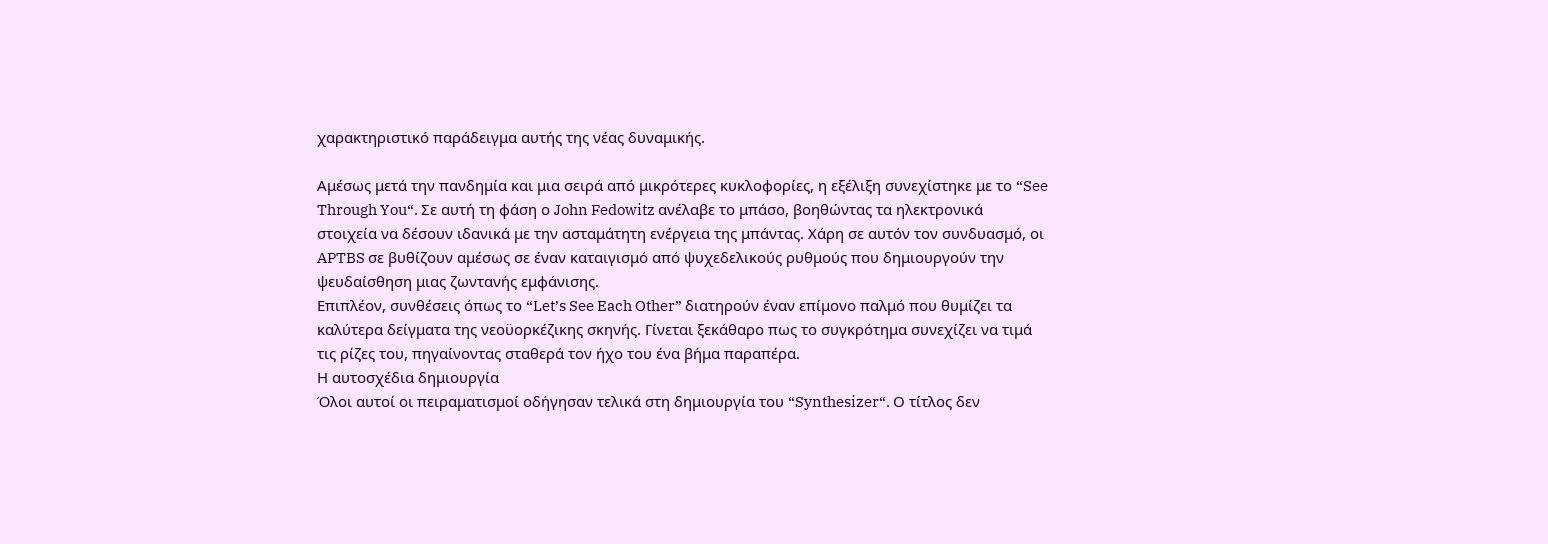χαρακτηριστικό παράδειγμα αυτής της νέας δυναμικής.

Αμέσως μετά την πανδημία και μια σειρά από μικρότερες κυκλοφορίες, η εξέλιξη συνεχίστηκε με το “See Through You“. Σε αυτή τη φάση ο John Fedowitz ανέλαβε το μπάσο, βοηθώντας τα ηλεκτρονικά στοιχεία να δέσουν ιδανικά με την ασταμάτητη ενέργεια της μπάντας. Χάρη σε αυτόν τον συνδυασμό, οι APTBS σε βυθίζουν αμέσως σε έναν καταιγισμό από ψυχεδελικούς ρυθμούς που δημιουργούν την ψευδαίσθηση μιας ζωντανής εμφάνισης.
Επιπλέον, συνθέσεις όπως το “Let’s See Each Other” διατηρούν έναν επίμονο παλμό που θυμίζει τα καλύτερα δείγματα της νεοϋορκέζικης σκηνής. Γίνεται ξεκάθαρο πως το συγκρότημα συνεχίζει να τιμά τις ρίζες του, πηγαίνοντας σταθερά τον ήχο του ένα βήμα παραπέρα.
Η αυτοσχέδια δημιουργία
Όλοι αυτοί οι πειραματισμοί οδήγησαν τελικά στη δημιουργία του “Synthesizer“. Ο τίτλος δεν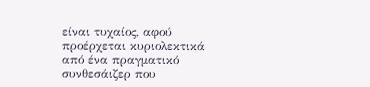είναι τυχαίος, αφού προέρχεται κυριολεκτικά από ένα πραγματικό συνθεσάιζερ που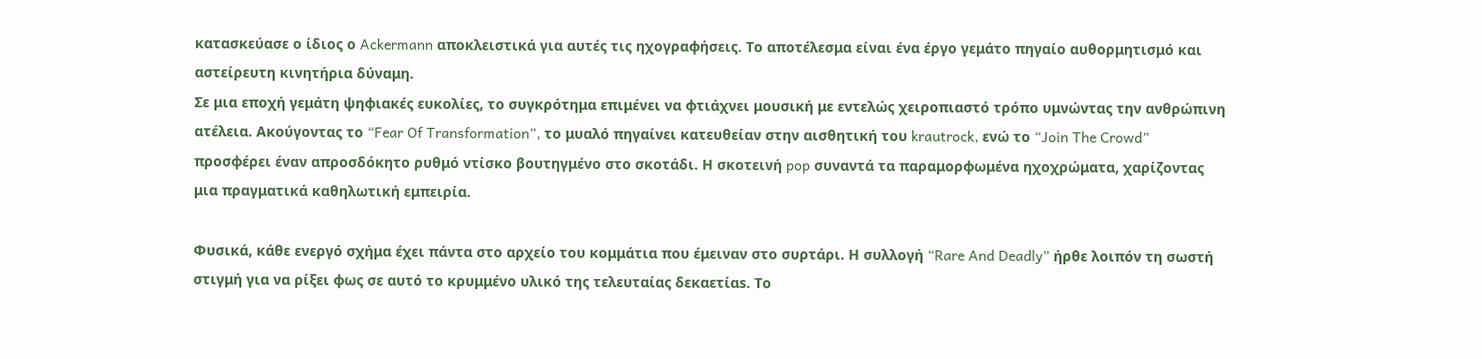κατασκεύασε ο ίδιος ο Ackermann αποκλειστικά για αυτές τις ηχογραφήσεις. Το αποτέλεσμα είναι ένα έργο γεμάτο πηγαίο αυθορμητισμό και αστείρευτη κινητήρια δύναμη.
Σε μια εποχή γεμάτη ψηφιακές ευκολίες, το συγκρότημα επιμένει να φτιάχνει μουσική με εντελώς χειροπιαστό τρόπο υμνώντας την ανθρώπινη ατέλεια. Ακούγοντας το “Fear Of Transformation”, το μυαλό πηγαίνει κατευθείαν στην αισθητική του krautrock, ενώ το “Join The Crowd” προσφέρει έναν απροσδόκητο ρυθμό ντίσκο βουτηγμένο στο σκοτάδι. Η σκοτεινή pop συναντά τα παραμορφωμένα ηχοχρώματα, χαρίζοντας μια πραγματικά καθηλωτική εμπειρία.

Φυσικά, κάθε ενεργό σχήμα έχει πάντα στο αρχείο του κομμάτια που έμειναν στο συρτάρι. Η συλλογή “Rare And Deadly” ήρθε λοιπόν τη σωστή στιγμή για να ρίξει φως σε αυτό το κρυμμένο υλικό της τελευταίας δεκαετίαs. Το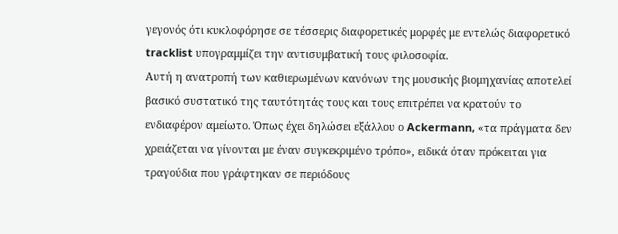γεγονός ότι κυκλοφόρησε σε τέσσερις διαφορετικές μορφές με εντελώς διαφορετικό tracklist υπογραμμίζει την αντισυμβατική τους φιλοσοφία.
Αυτή η ανατροπή των καθιερωμένων κανόνων της μουσικής βιομηχανίας αποτελεί βασικό συστατικό της ταυτότητάς τους και τους επιτρέπει να κρατούν το ενδιαφέρον αμείωτο. Όπως έχει δηλώσει εξάλλου ο Ackermann, «τα πράγματα δεν χρειάζεται να γίνονται με έναν συγκεκριμένο τρόπο», ειδικά όταν πρόκειται για τραγούδια που γράφτηκαν σε περιόδους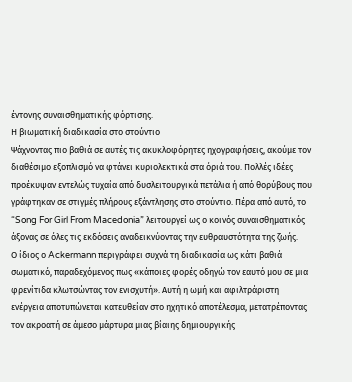έντονης συναισθηματικής φόρτισης.
Η βιωματική διαδικασία στο στούντιο
Ψάχνοντας πιο βαθιά σε αυτές τις ακυκλοφόρητες ηχογραφήσεις, ακούμε τον διαθέσιμο εξοπλισμό να φτάνει κυριολεκτικά στα όριά του. Πολλές ιδέες προέκυψαν εντελώς τυχαία από δυσλειτουργικά πετάλια ή από θορύβους που γράφτηκαν σε στιγμές πλήρους εξάντλησης στο στούντιο. Πέρα από αυτό, το “Song For Girl From Macedonia” λειτουργεί ως ο κοινός συναισθηματικός άξονας σε όλες τις εκδόσεις αναδεικνύοντας την ευθραυστότητα της ζωής.
Ο ίδιος ο Ackermann περιγράφει συχνά τη διαδικασία ως κάτι βαθιά σωματικό, παραδεχόμενος πως «κάποιες φορές οδηγώ τον εαυτό μου σε μια φρενίτιδα κλωτσώντας τον ενισχυτή». Αυτή η ωμή και αφιλτράριστη ενέργεια αποτυπώνεται κατευθείαν στο ηχητικό αποτέλεσμα, μετατρέποντας τον ακροατή σε άμεσο μάρτυρα μιας βίαιης δημιουργικής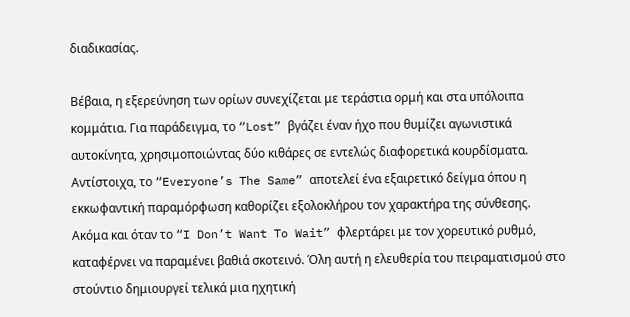διαδικασίας.

Βέβαια, η εξερεύνηση των ορίων συνεχίζεται με τεράστια ορμή και στα υπόλοιπα κομμάτια. Για παράδειγμα, το “Lost” βγάζει έναν ήχο που θυμίζει αγωνιστικά αυτοκίνητα, χρησιμοποιώντας δύο κιθάρες σε εντελώς διαφορετικά κουρδίσματα. Αντίστοιχα, το “Everyone’s The Same” αποτελεί ένα εξαιρετικό δείγμα όπου η εκκωφαντική παραμόρφωση καθορίζει εξολοκλήρου τον χαρακτήρα της σύνθεσης.
Ακόμα και όταν το “I Don’t Want To Wait” φλερτάρει με τον χορευτικό ρυθμό, καταφέρνει να παραμένει βαθιά σκοτεινό. Όλη αυτή η ελευθερία του πειραματισμού στο στούντιο δημιουργεί τελικά μια ηχητική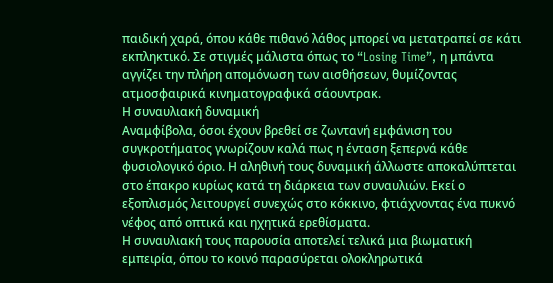παιδική χαρά, όπου κάθε πιθανό λάθος μπορεί να μετατραπεί σε κάτι εκπληκτικό. Σε στιγμές μάλιστα όπως το “Losing Time”, η μπάντα αγγίζει την πλήρη απομόνωση των αισθήσεων, θυμίζοντας ατμοσφαιρικά κινηματογραφικά σάουντρακ.
Η συναυλιακή δυναμική
Αναμφίβολα, όσοι έχουν βρεθεί σε ζωντανή εμφάνιση του συγκροτήματος γνωρίζουν καλά πως η ένταση ξεπερνά κάθε φυσιολογικό όριο. Η αληθινή τους δυναμική άλλωστε αποκαλύπτεται στο έπακρο κυρίως κατά τη διάρκεια των συναυλιών. Εκεί ο εξοπλισμός λειτουργεί συνεχώς στο κόκκινο, φτιάχνοντας ένα πυκνό νέφος από οπτικά και ηχητικά ερεθίσματα.
Η συναυλιακή τους παρουσία αποτελεί τελικά μια βιωματική εμπειρία, όπου το κοινό παρασύρεται ολοκληρωτικά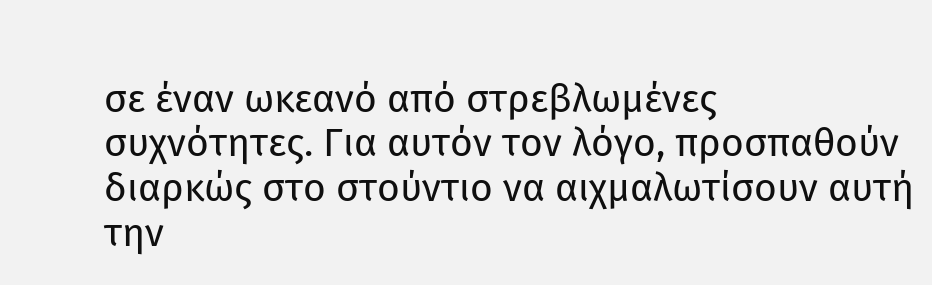σε έναν ωκεανό από στρεβλωμένες συχνότητες. Για αυτόν τον λόγο, προσπαθούν διαρκώς στο στούντιο να αιχμαλωτίσουν αυτή την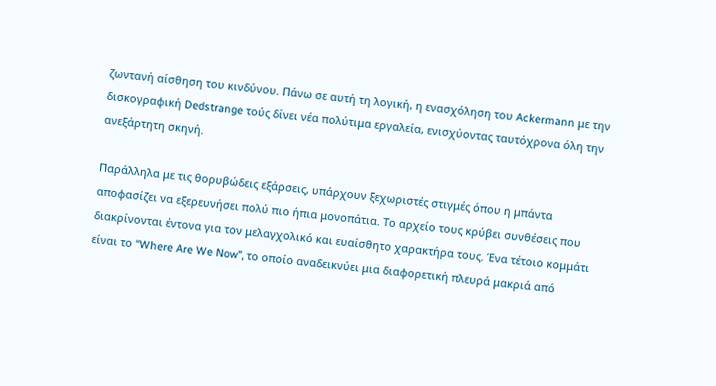ζωντανή αίσθηση του κινδύνου. Πάνω σε αυτή τη λογική, η ενασχόληση του Ackermann με την δισκογραφική Dedstrange τούς δίνει νέα πολύτιμα εργαλεία, ενισχύοντας ταυτόχρονα όλη την ανεξάρτητη σκηνή.

Παράλληλα με τις θορυβώδεις εξάρσεις, υπάρχουν ξεχωριστές στιγμές όπου η μπάντα αποφασίζει να εξερευνήσει πολύ πιο ήπια μονοπάτια. Το αρχείο τους κρύβει συνθέσεις που διακρίνονται έντονα για τον μελαγχολικό και ευαίσθητο χαρακτήρα τους. Ένα τέτοιο κομμάτι είναι το “Where Are We Now”, το οποίο αναδεικνύει μια διαφορετική πλευρά μακριά από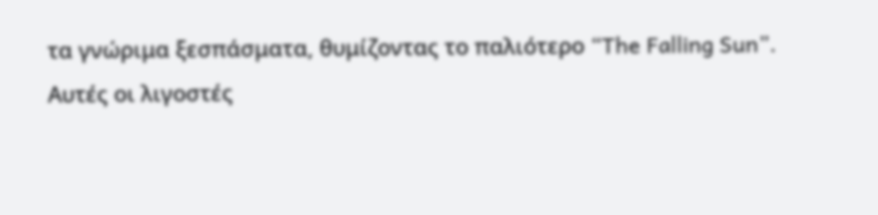τα γνώριμα ξεσπάσματα, θυμίζοντας το παλιότερο “The Falling Sun”.
Αυτές οι λιγοστές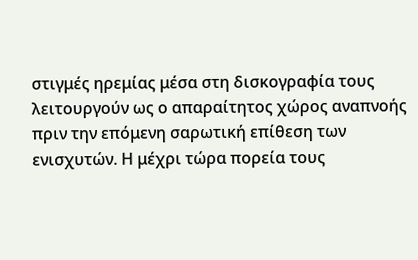στιγμές ηρεμίας μέσα στη δισκογραφία τους λειτουργούν ως ο απαραίτητος χώρος αναπνοής πριν την επόμενη σαρωτική επίθεση των ενισχυτών. Η μέχρι τώρα πορεία τους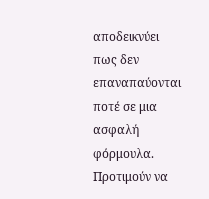αποδεικνύει πως δεν επαναπαύονται ποτέ σε μια ασφαλή φόρμουλα. Προτιμούν να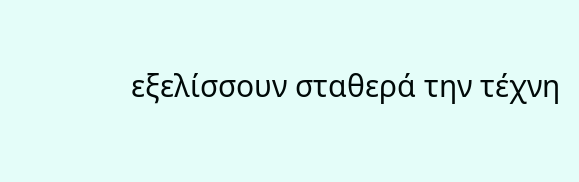εξελίσσουν σταθερά την τέχνη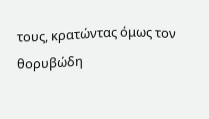τους, κρατώντας όμως τον θορυβώδη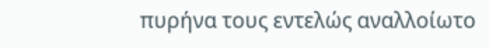πυρήνα τους εντελώς αναλλοίωτο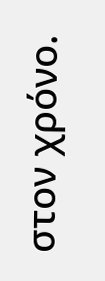στον χρόνο.